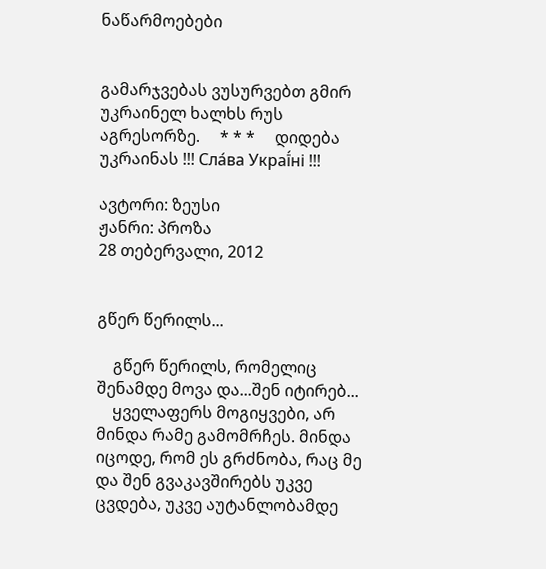ნაწარმოებები


გამარჯვებას ვუსურვებთ გმირ უკრაინელ ხალხს რუს აგრესორზე.     * * *     დიდება უკრაინას !!! Сла́ва Украї́ні !!!

ავტორი: ზეუსი
ჟანრი: პროზა
28 თებერვალი, 2012


გწერ წერილს...

    გწერ წერილს, რომელიც შენამდე მოვა და...შენ იტირებ...
    ყველაფერს მოგიყვები, არ მინდა რამე გამომრჩეს. მინდა იცოდე, რომ ეს გრძნობა, რაც მე და შენ გვაკავშირებს უკვე ცვდება, უკვე აუტანლობამდე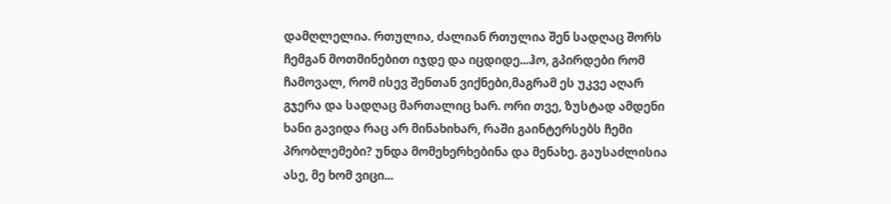დამღლელია. რთულია, ძალიან რთულია შენ სადღაც შორს ჩემგან მოთმინებით იჯდე და იცდიდე...ჰო, გპირდები რომ ჩამოვალ, რომ ისევ შენთან ვიქნები,მაგრამ ეს უკვე აღარ გჯერა და სადღაც მართალიც ხარ. ორი თვე, ზუსტად ამდენი ხანი გავიდა რაც არ მინახიხარ, რაში გაინტერსებს ჩემი პრობლემები? უნდა მომეხერხებინა და მენახე. გაუსაძლისია ასე, მე ხომ ვიცი...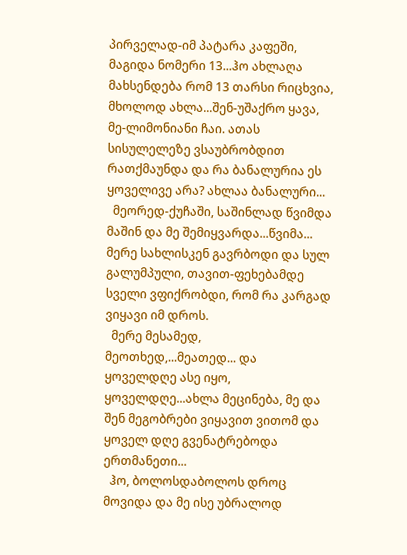პირველად-იმ პატარა კაფეში, მაგიდა ნომერი 13...ჰო ახლაღა მახსენდება რომ 13 თარსი რიცხვია, მხოლოდ ახლა...შენ-უშაქრო ყავა, მე-ლიმონიანი ჩაი. ათას სისულელეზე ვსაუბრობდით რათქმაუნდა და რა ბანალურია ეს ყოველივე არა? ახლაა ბანალური...
  მეორედ-ქუჩაში, საშინლად წვიმდა მაშინ და მე შემიყვარდა...წვიმა... მერე სახლისკენ გავრბოდი და სულ გალუმპული, თავით-ფეხებამდე სველი ვფიქრობდი, რომ რა კარგად ვიყავი იმ დროს.
  მერე მესამედ, მეოთხედ,...მეათედ... და ყოველდღე ასე იყო, ყოველდღე...ახლა მეცინება, მე და შენ მეგობრები ვიყავით ვითომ და ყოველ დღე გვენატრებოდა ერთმანეთი...
  ჰო, ბოლოსდაბოლოს დროც მოვიდა და მე ისე უბრალოდ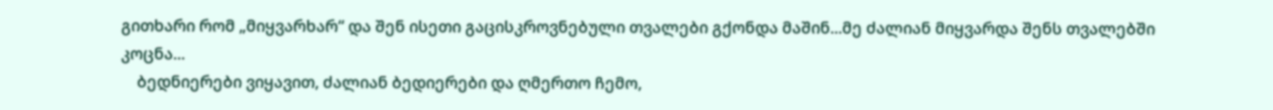გითხარი რომ „მიყვარხარ“ და შენ ისეთი გაცისკროვნებული თვალები გქონდა მაშინ...მე ძალიან მიყვარდა შენს თვალებში კოცნა...
    ბედნიერები ვიყავით, ძალიან ბედიერები და ღმერთო ჩემო,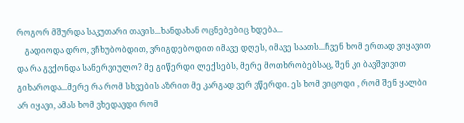როგორ მშურდა საკუთარი თავის...ხანდახან ოცნებებიც ხდება...
    გადიოდა დრო, ვჩხუბობდით, ვრიგდებოდით იმავე დღეს, იმავე საათს...ჩვენ ხომ ერთად ვიყავით და რა გვქონდა სანერვიულო? მე გიწერდი ლექსებს, მერე მოთხრობებსაც, შენ კი ბავშვივით გიხაროდა...მერე რა რომ სხვების აზრით მე კარგად ვერ ვწერდი. ეს ხომ ვიცოდი , რომ შენ ყალბი არ იყავი, ამას ხომ ვხედავდი რომ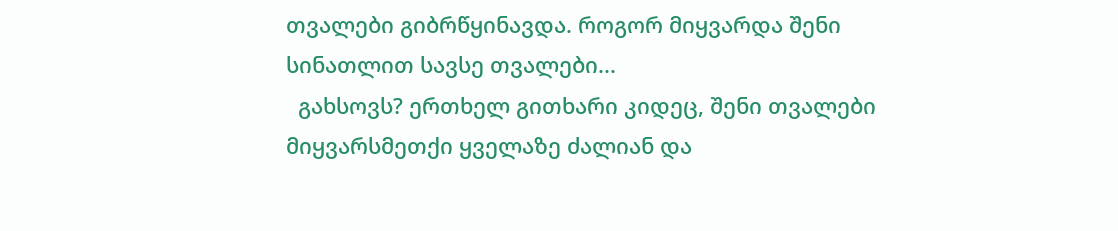თვალები გიბრწყინავდა. როგორ მიყვარდა შენი სინათლით სავსე თვალები...
  გახსოვს? ერთხელ გითხარი კიდეც, შენი თვალები მიყვარსმეთქი ყველაზე ძალიან და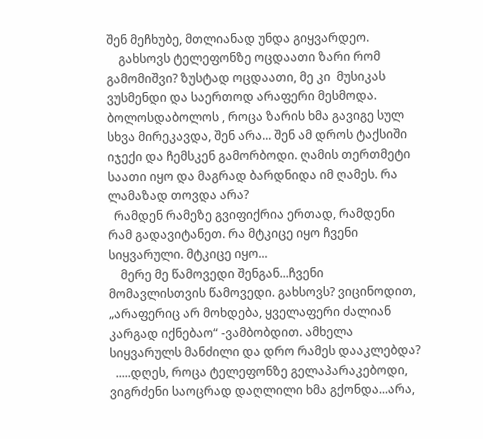შენ მეჩხუბე, მთლიანად უნდა გიყვარდეო.
    გახსოვს ტელეფონზე ოცდაათი ზარი რომ გამომიშვი? ზუსტად ოცდაათი, მე კი  მუსიკას ვუსმენდი და საერთოდ არაფერი მესმოდა. ბოლოსდაბოლოს , როცა ზარის ხმა გავიგე სულ სხვა მირეკავდა, შენ არა... შენ ამ დროს ტაქსიში იჯექი და ჩემსკენ გამორბოდი. ღამის თერთმეტი საათი იყო და მაგრად ბარდნიდა იმ ღამეს. რა ლამაზად თოვდა არა?
  რამდენ რამეზე გვიფიქრია ერთად, რამდენი რამ გადავიტანეთ. რა მტკიცე იყო ჩვენი სიყვარული. მტკიცე იყო...
    მერე მე წამოვედი შენგან...ჩვენი მომავლისთვის წამოვედი. გახსოვს? ვიცინოდით, „არაფერიც არ მოხდება, ყველაფერი ძალიან კარგად იქნებაო“ -ვამბობდით. ამხელა სიყვარულს მანძილი და დრო რამეს დააკლებდა?
  .....დღეს, როცა ტელეფონზე გელაპარაკებოდი, ვიგრძენი საოცრად დაღლილი ხმა გქონდა...არა,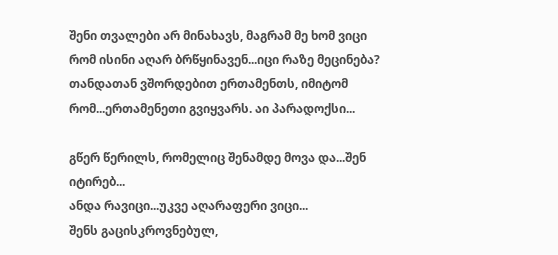შენი თვალები არ მინახავს, მაგრამ მე ხომ ვიცი რომ ისინი აღარ ბრწყინავენ...იცი რაზე მეცინება? თანდათან ვშორდებით ერთამენთს, იმიტომ რომ...ერთამენეთი გვიყვარს. აი პარადოქსი...

გწერ წერილს, რომელიც შენამდე მოვა და...შენ იტირებ...
ანდა რავიცი...უკვე აღარაფერი ვიცი...
შენს გაცისკროვნებულ,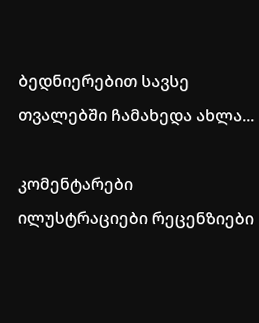ბედნიერებით სავსე თვალებში ჩამახედა ახლა...

კომენტარები ილუსტრაციები რეცენზიები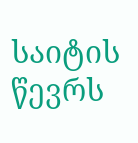საიტის წევრს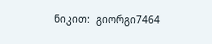ნიკით:  გიორგი7464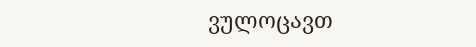ვულოცავთ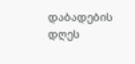დაბადების დღეს